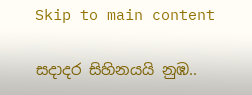Skip to main content

සදාදර සිහිනයයි නුඹ..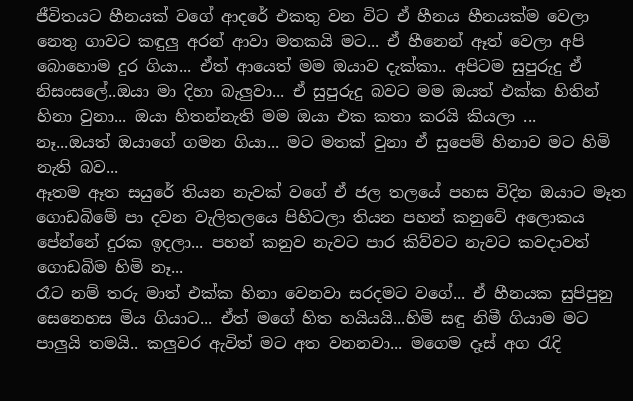ජීවිතයට හීනයක් වගේ ආදරේ එකතු වන විට ඒ හීනය හීනයක්ම වෙලා නෙතු ගාවට කඳුලු අරන් ආවා මතකයි මට... ඒ හීනෙන් ඈත් වෙලා අපි බොහොම දුර ගියා... ඒත් ආයෙත් මම ඔයාව දැක්කා.. අපිටම සුපුරුදු ඒ නිසංසලේ..ඔයා මා දිහා බැලුවා... ඒ සුපුරුදු බවට මම ඔයත් එක්ක හිතින් හිනා වුනා... ඔයා හිතන්නැති මම ඔයා එක කතා කරයි කියලා ...
නෑ...ඔයත් ඔයාගේ ගමන ගියා... මට මතක් වුනා ඒ සුපෙම් හිනාව මට හිමි නැති බව...
ඈතම ඈත සයුරේ තියන නැවක් වගේ ඒ ජල තලයේ පහස විදින ඔයාට මෑත ගොඩබිමේ පා දවන වැලිතලයෙ පිහිටලා තියන පහන් කනුවේ අලොකය පේන්නේ දුරක ඉදලා... පහන් කනුව නැවට පාර කිව්වට නැවට කවදාවත් ගොඩබිම හිමි නෑ...
රෑට නම් තරු මාත් එක්ක හිනා වෙනවා සරදමට වගේ... ඒ හීනයක සුපිපුනු සෙනෙහස මිය ගියාට... ඒත් මගේ හිත හයියයි...හිමි සඳු නිමී ගියාම මට පාලුයි තමයි.. කලුවර ඇවිත් මට අත වනනවා... මගෙම දෑස් අග රැදි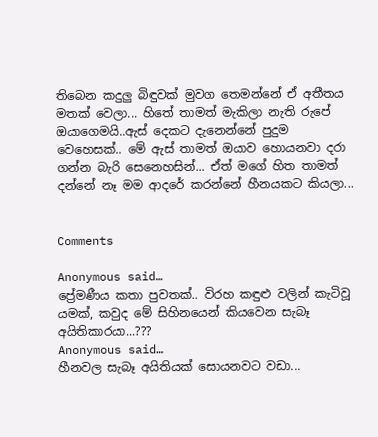තිබෙන කදුලු බිඳුවක් මුවග තෙමන්නේ ඒ අතීතය මතක් වෙලා... හිතේ තාමත් මැකිලා නැති රුපේ ඔයාගෙමයි..ඇස් දෙකට දැනෙන්නේ පුදුම වෙහෙසක්.. මේ ඇස් තාමත් ඔයාව හොයනවා දරා ගන්න බැරි සෙනෙහසින්... ඒත් මගේ හිත තාමත් දන්නේ නෑ මම ආදරේ කරන්නේ හීනයකට කියලා...


Comments

Anonymous said…
ප්‍රේමණීය කතා පුවතක්.. විරහ කඳුළු වලින් කැටිවූ යමක්, කවුද මේ සිහිනයෙන් කියවෙන සැබෑ අයිතිකාරයා...???
Anonymous said…
හීනවල සැබෑ අයිතියක් සොයනවට වඩා...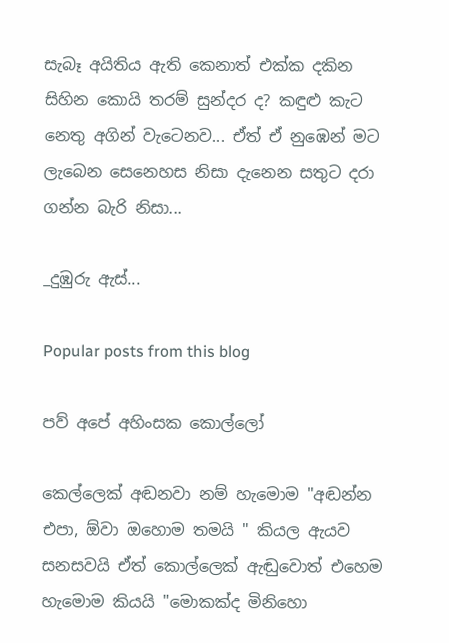සැබෑ අයිතිය ඇති කෙනාත් එක්ක දකින සිහින කොයි තරම් සුන්දර ද? කඳුළු කැට නෙතු අගින් වැටෙනව... ඒත් ඒ නුඹෙන් මට ලැබෙන සෙනෙහස නිසා දැනෙන සතුට දරා ගන්න බැරි නිසා...

_දුඹුරු ඇස්...

Popular posts from this blog

පව් අපේ අහිංසක කොල්ලෝ

කෙල්ලෙක් අඬනවා නම් හැමොම "අඬන්න එපා, ඕවා ඔහොම තමයි " කියල ඇයව සනසවයි ඒත් කොල්ලෙක් ඇඬුවොත් එහෙම හැමොම කියයි "මොකක්ද මිනිහො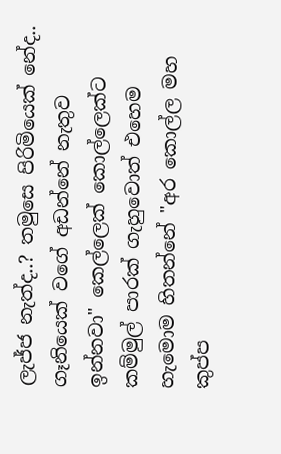ලැජ්ජ නැත්ද..? තමුසෙ පිරිමියෙක් නේද.. ගෑනියෙක් වගේ අඩන්නේ නැතුව ඉන්නවා" කෙල්ලෙක් කොල්ලෙක්ට කම්මුල් පාරක් ගැහුවොත් එහෙම හැමොම හිතන්නේ "අර කොල්ල මහ කුප්ප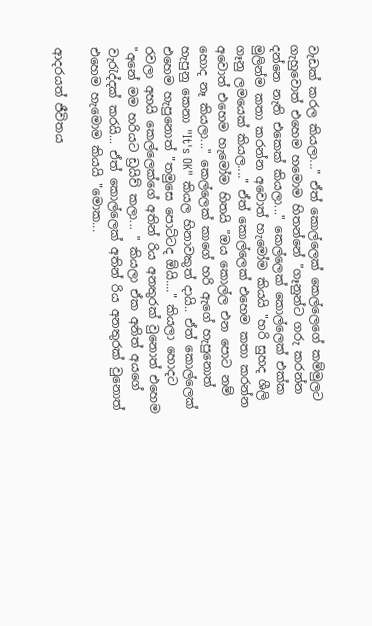වැඩක් කරල කියලා..." ඒත් කොල්ලෙක් කෙල්ලෙගේ කම්මුලට ගැහුවොත් එහෙම හමොම හිතන්නේ "ගෑනුන්ට ගරු කරන්න දන්නෙ නැති එකෙක් කියලා..." කෙල්ලෙක් කොල්ලෙක් එක්ක මුලින්ම කතා කරන්න අවොත් හැමෝම කියයි "හරි සුහද ශීලි ගෑනු ලමයෙක් කියල...." ඒත් කොල්ලෙක් එහෙම කතා කරන්න අවොත් එහෙම හැමෝම හිතයි "ඔය කොල්ල එන පොට නම් හොද නෑ කියලා..." කෙල්ලෙක් කාගේ හරි ඇගේ හැපුනොත් හැපුනු කෙනා "It's OK" කියල හිනාවකුත් දායි.. ඒත් කොල්ලෙක් එහෙම හැපුනොත් "තමුසෙ පොට්ටද ඕයි...." කියලා හොදට රවලා අහයි කෙල්ලෙක්ගේ අතින් රිය අනතුරක් වුනොත් එහෙම "අනේ මම හරියට ඩ්‍රයිව් කලා... " කියලා ඒක අනිත් අයගේ වැරැද්දක් කරයි... ඒත් කොල්ලෙක් අතින් රිය අනතුරක් වුනොත් එහෙම හැමොම කියයි "මොක...

ආදරයත් ජීවිතය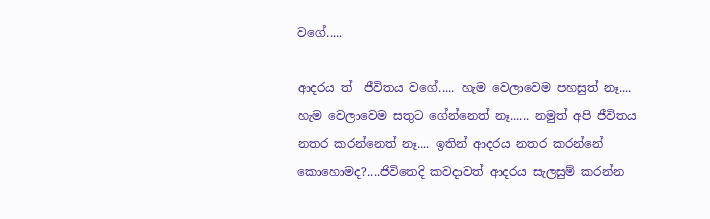වගේ.....

ආදරය ත්  ජීවිතය වගේ..... හැම වෙලාවෙම පහසුත් නෑ.... හැම වෙලාවෙම සතුට ගේන්නෙත් නෑ...... නමුත් අපි ජීවිතය නතර කරන්නෙත් නෑ.... ඉතින් ආදරය නතර කරන්නේ කොහොමද?....ජිවිතෙදි කවදාවත් ආදරය සැලසුම් කරන්න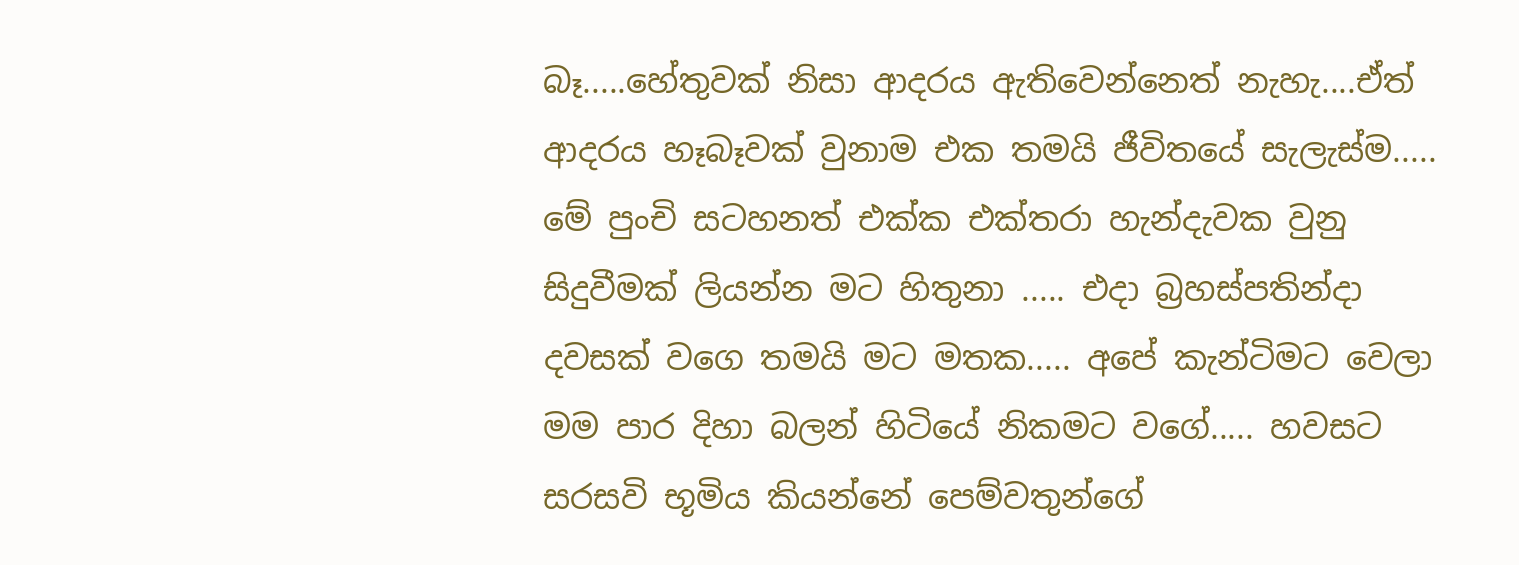බෑ.....හේතුවක් නිසා ආදරය ඇතිවෙන්නෙත් නැහැ....ඒත් ආදරය හෑබෑවක් වුනාම එක තමයි ජීවිතයේ සැලැස්ම..... මේ පුංචි සටහනත් එක්ක එක්තරා හැන්දැවක වුනු සිදුවීමක් ලියන්න මට හිතුනා ..... එදා බ්‍රහස්පතින්දා දවසක් වගෙ තමයි මට මතක..... අපේ කැන්ටිමට වෙලා මම පාර දිහා බලන් හිටියේ නිකමට වගේ..... හවසට සරසවි භූමිය කියන්නේ පෙම්වතුන්ගේ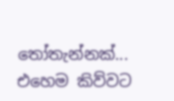තෝතැන්නක්... එහෙම කිව්වට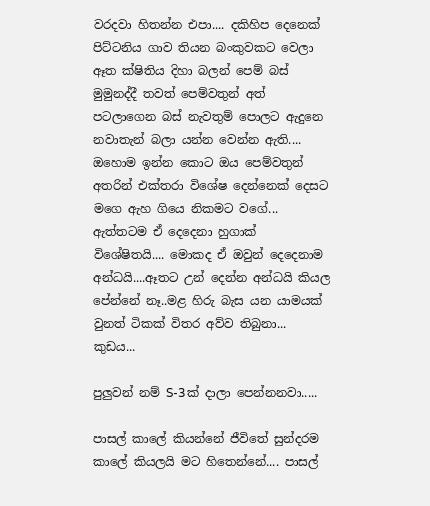වරදවා හිතන්න එපා.... දකිහිප දෙනෙක් පිට්ටනිය ගාව තියන බංකුවකට වෙලා ඈත ක්ෂිතිය දිහා බලන් පෙම් බස් මුමුනද්දී තවත් පෙම්වතුන් අත් පටලාගෙන බස් නැවතුම් පොලට ඇදුනෙ නවාතැන් බලා යන්න වෙන්න ඇති.... ඔහොම ඉන්න කොට ඔය පෙම්වතුන් අතරින් එක්තරා විශේෂ දෙන්නෙක් දෙසට මගෙ ඇහ ගියෙ නිකමට වගේ... ඇත්තටම ඒ දෙදෙනා හුගාක් විශේෂිතයි.... මොකද ඒ ඔවුන් දෙදෙනාම අන්ධයි....ඈතට උන් දෙන්න අන්ධයි කියල පේන්නේ නෑ..මළ හිරු බැස යන යාමයක් වුනත් ටිකක් විතර අව්ව තිබුනා... කුඩය...

පුලුවන් නම් S-3ක් දාලා පෙන්නනවා.....

පාසල් කාලේ කියන්නේ ජීවිතේ සුන්දරම කාලේ කියලයි මට හිතෙන්නේ.... පාසල්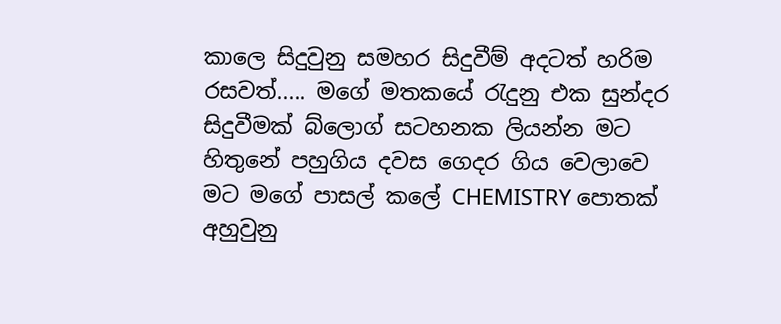කාලෙ සිදුවුනු සමහර සිදුවීම් අදටත් හරිම රසවත්..... මගේ මතකයේ රැදුනු එක සුන්දර සිදුවීමක් බ්ලොග් සටහනක ලියන්න මට හිතුනේ පහුගිය දවස ගෙදර ගිය වෙලාවෙ මට මගේ පාසල් කලේ CHEMISTRY පොතක් අහුවුනු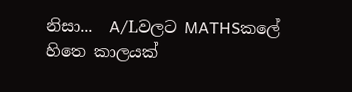නිසා...  A/Lවලට MATHSකලේ හිතෙ කාලයක්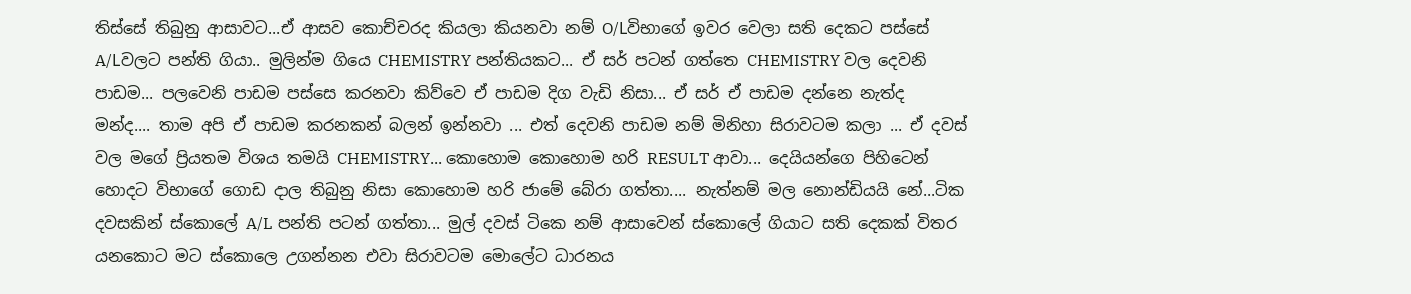තිස්සේ තිබුනු ආසාවට...ඒ ආසව කොච්චරද කියලා කියනවා නම් O/Lවිභාගේ ඉවර වෙලා සති දෙකට පස්සේ A/Lවලට පන්ති ගියා.. මුලින්ම ගියෙ CHEMISTRY පන්තියකට... ඒ සර් පටන් ගත්තෙ CHEMISTRY වල දෙවනි පාඩම... පලවෙනි පාඩම පස්සෙ කරනවා කිව්වෙ ඒ පාඩම දිග වැඩි නිසා... ඒ සර් ඒ පාඩම දන්නෙ නැත්ද මන්ද.... තාම අපි ඒ පාඩම කරනකන් බලන් ඉන්නවා ... එත් දෙවනි පාඩම නම් මිනිහා සිරාවටම කලා ... ඒ දවස් වල මගේ ප්‍රියතම විශය තමයි CHEMISTRY... කොහොම කොහොම හරි RESULT ආවා... දෙයියන්ගෙ පිහිටෙන් හොදට විභාගේ ගොඩ දාල තිබුනු නිසා කොහොම හරි ජාමේ බේරා ගත්තා.... නැත්නම් මල නොන්ඩියයි නේ...ටික දවසකින් ස්කොලේ A/L පන්ති පටන් ගත්තා... මුල් දවස් ටිකෙ නම් ආසාවෙන් ස්කොලේ ගියාට සති දෙකක් විතර යනකොට මට ස්කොලෙ උගන්නන එවා සිරාවටම මොලේට ධාරනය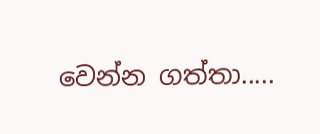වෙන්න ගත්තා.....